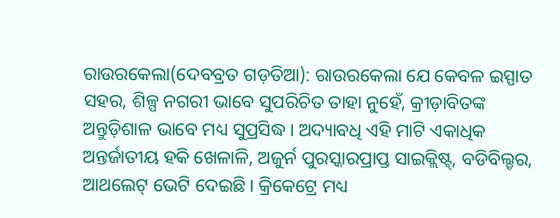ରାଉରକେଲା(ଦେବବ୍ରତ ଗଡ଼ତିଆ): ରାଉରକେଲା ଯେ କେବଳ ଇସ୍ପାତ ସହର, ଶିଳ୍ପ ନଗରୀ ଭାବେ ସୁପରିଚିତ ତାହା ନୁହେଁ, କ୍ରୀଡ଼ାବିତଙ୍କ ଅନ୍ତୁଡ଼ିଶାଳ ଭାବେ ମଧ୍ୟ ସୁପ୍ରସିଦ୍ଧ। ଅଦ୍ୟାବଧି ଏହି ମାଟି ଏକାଧିକ ଅନ୍ତର୍ଜାତୀୟ ହକି ଖେଳାଳି, ଅଜୁର୍ନ ପୁରସ୍କାରପ୍ରାପ୍ତ ସାଇକ୍ଲିଷ୍ଟ୍, ବଡିବିଲ୍ଡର, ଆଥଲେଟ୍ ଭେଟି ଦେଇଛି। କ୍ରିକେଟ୍ରେ ମଧ୍ୟ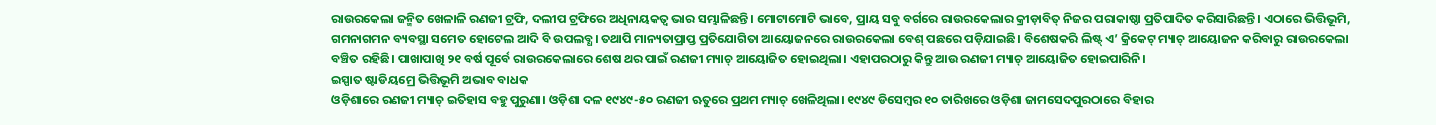ରାଉରକେଲା ଜନ୍ମିତ ଖେଳାଳି ରଣଜୀ ଟ୍ରଫି, ଦଲୀପ ଟ୍ରଫିରେ ଅଧିନାୟକତ୍ବ ଭାର ସମ୍ଭାଳିଛନ୍ତି। ମୋଟାମୋଟି ଭାବେ, ପ୍ରାୟ ସବୁ ବର୍ଗରେ ରାଉରକେଲାର କ୍ରୀଡ଼ାବିତ୍ ନିଜର ପରାକାଷ୍ଠା ପ୍ରତିପାଦିତ କରିସାରିଛନ୍ତି। ଏଠାରେ ଭିତ୍ତିଭୂମି, ଗମନାଗମନ ବ୍ୟବସ୍ଥା ସମେତ ହୋଟେଲ ଆଦି ବି ଉପଲବ୍ଧ। ତଥାପି ମାନ୍ୟତାପ୍ରାପ୍ତ ପ୍ରତିଯୋଗିତା ଆୟୋଜନରେ ରାଉରକେଲା ବେଶ୍ ପଛରେ ପଡ଼ିଯାଇଛି। ବିଶେଷକରି ଲିଷ୍ଟ୍ ଏ’ କ୍ରିକେଟ୍ ମ୍ୟାଚ୍ ଆୟୋଜନ କରିବାରୁ ରାଉରକେଲା ବଞ୍ଚିତ ରହିଛି। ପାଖାପାଖି ୨୧ ବର୍ଷ ପୂର୍ବେ ରାଉରକେଲାରେ ଶେଷ ଥର ପାଇଁ ରଣଜୀ ମ୍ୟାଚ୍ ଆୟୋଜିତ ହୋଇଥିଲା। ଏହାପରଠାରୁ କିନ୍ତୁ ଆଉ ରଣଜୀ ମ୍ୟାଚ୍ ଆୟୋଜିତ ହୋଇପାରିନି।
ଇସ୍ପାତ ଷ୍ଟାଡିୟମ୍ରେ ଭିତ୍ତିଭୂମି ଅଭାବ ବାଧକ
ଓଡ଼ିଶାରେ ରଣଜୀ ମ୍ୟାଚ୍ ଇତିହାସ ବହୁ ପୁରୁଣା। ଓଡ଼ିଶା ଦଳ ୧୯୪୯-୫୦ ରଣଜୀ ଋତୁରେ ପ୍ରଥମ ମ୍ୟାଚ୍ ଖେଳିଥିଲା। ୧୯୪୯ ଡିସେମ୍ବର ୧୦ ତାରିଖରେ ଓଡ଼ିଶା ଜାମସେଦପୁରଠାରେ ବିହାର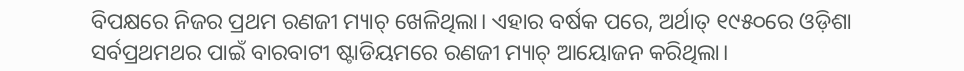ବିପକ୍ଷରେ ନିଜର ପ୍ରଥମ ରଣଜୀ ମ୍ୟାଚ୍ ଖେଳିଥିଲା। ଏହାର ବର୍ଷକ ପରେ, ଅର୍ଥାତ୍ ୧୯୫୦ରେ ଓଡ଼ିଶା ସର୍ବପ୍ରଥମଥର ପାଇଁ ବାରବାଟୀ ଷ୍ଟାଡିୟମରେ ରଣଜୀ ମ୍ୟାଚ୍ ଆୟୋଜନ କରିଥିଲା।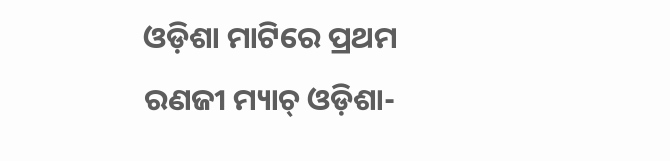ଓଡ଼ିଶା ମାଟିରେ ପ୍ରଥମ ରଣଜୀ ମ୍ୟାଚ୍ ଓଡ଼ିଶା-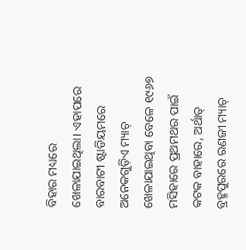ବିହାର ମଧ୍ୟରେ ଖେଳାଯାଇଥିଲା। ଏହାପରେ ବାରବାଟୀ ଷ୍ଟାଡିୟମରେ ଅନେକଗୁଡ଼ିଏ ମ୍ୟାଚ୍ ଖେଳାଯାଇଥିବା ବେଳେ ୧୯୬୭ ମସିହାରେ ପ୍ରଥମଥର ପାଇଁ କଟକ ବାହାରେ, ଅର୍ଥାତ୍ ବ୍ରହ୍ମପୁରରେ ରଣଜୀ ମ୍ୟାଚ୍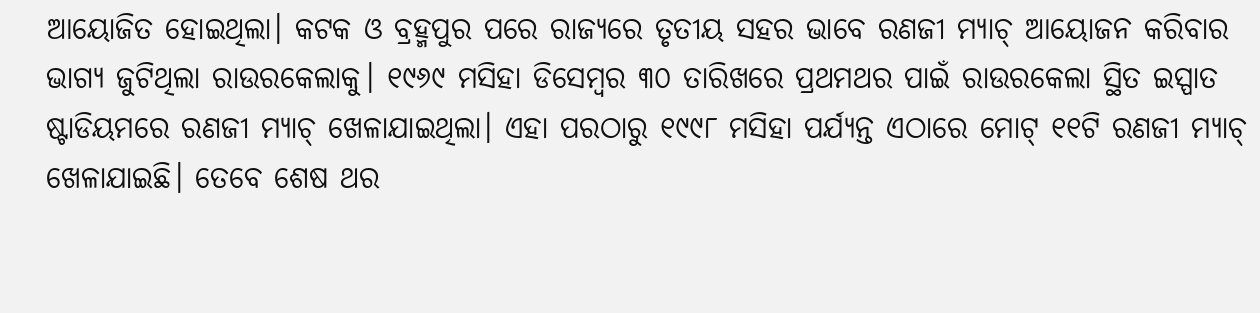ଆୟୋଜିତ ହୋଇଥିଲା। କଟକ ଓ ବ୍ରହ୍ମପୁର ପରେ ରାଜ୍ୟରେ ତୃତୀୟ ସହର ଭାବେ ରଣଜୀ ମ୍ୟାଚ୍ ଆୟୋଜନ କରିବାର ଭାଗ୍ୟ ଜୁଟିଥିଲା ରାଉରକେଲାକୁ। ୧୯୬୯ ମସିହା ଡିସେମ୍ବର ୩୦ ତାରିଖରେ ପ୍ରଥମଥର ପାଇଁ ରାଉରକେଲା ସ୍ଥିତ ଇସ୍ପାତ ଷ୍ଟାଡିୟମରେ ରଣଜୀ ମ୍ୟାଚ୍ ଖେଳାଯାଇଥିଲା। ଏହା ପରଠାରୁ ୧୯୯୮ ମସିହା ପର୍ଯ୍ୟନ୍ତ ଏଠାରେ ମୋଟ୍ ୧୧ଟି ରଣଜୀ ମ୍ୟାଚ୍ ଖେଳାଯାଇଛି। ତେବେ ଶେଷ ଥର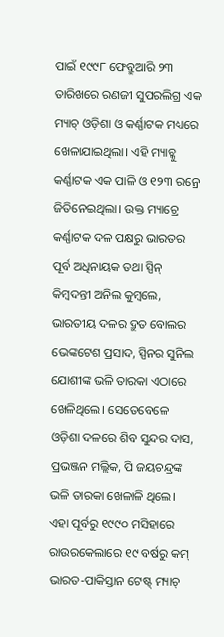ପାଇଁ ୧୯୯୮ ଫେବ୍ରୁଆରି ୨୩ ତାରିଖରେ ରଣଜୀ ସୁପରଲିଗ୍ର ଏକ ମ୍ୟାଚ୍ ଓଡ଼ିଶା ଓ କର୍ଣ୍ଣାଟକ ମଧ୍ୟରେ ଖେଳାଯାଇଥିଲା। ଏହି ମ୍ୟାଚ୍କୁ କର୍ଣ୍ଣାଟକ ଏକ ପାଳି ଓ ୧୨୩ ରନ୍ରେ ଜିତିନେଇଥିଲା। ଉକ୍ତ ମ୍ୟାଚ୍ରେ କର୍ଣ୍ଣାଟକ ଦଳ ପକ୍ଷରୁ ଭାରତର ପୂର୍ବ ଅଧିନାୟକ ତଥା ସ୍ପିନ୍ କିମ୍ବଦନ୍ତୀ ଅନିଲ କୁମ୍ବଲେ, ଭାରତୀୟ ଦଳର ଦ୍ରୁତ ବୋଲର ଭେଙ୍କଟେଶ ପ୍ରସାଦ, ସ୍ପିନର ସୁନିଲ ଯୋଶୀଙ୍କ ଭଳି ତାରକା ଏଠାରେ ଖେଳିଥିଲେ। ସେତେବେଳେ ଓଡ଼ିଶା ଦଳରେ ଶିବ ସୁନ୍ଦର ଦାସ, ପ୍ରଭଞ୍ଜନ ମଲ୍ଲିକ, ପି ଜୟଚନ୍ଦ୍ରଙ୍କ ଭଳି ତାରକା ଖେଳାଳି ଥିଲେ। ଏହା ପୂର୍ବରୁ ୧୯୯୦ ମସିହାରେ ରାଉରକେଲାରେ ୧୯ ବର୍ଷରୁ କମ୍ ଭାରତ-ପାକିସ୍ତାନ ଟେଷ୍ଟ୍ ମ୍ୟାଚ୍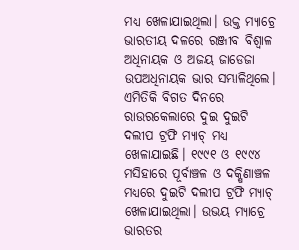ମଧ୍ୟ ଖେଳାଯାଇଥିଲା। ଉକ୍ତ ମ୍ୟାଚ୍ରେ ଭାରତୀୟ ଦଳରେ ରଞ୍ଜୀବ ବିଶ୍ବାଳ ଅଧିନାୟକ ଓ ଅଜୟ ଜାଡେଜା ଉପଅଧିନାୟକ ଭାର ସମ୍ଭାଳିଥିଲେ। ଏମିତିକି ବିଗତ ଦିନରେ ରାଉରକେଲାରେ ଦୁଇ ଦୁଇଟି ଦଲୀପ ଟ୍ରଫି ମ୍ୟାଚ୍ ମଧ୍ୟ ଖେଳାଯାଇଛି। ୧୯୯୧ ଓ ୧୯୯୪ ମସିହାରେ ପୂର୍ବାଞ୍ଚଳ ଓ ଦକ୍ଷିଣାଞ୍ଚଳ ମଧ୍ୟରେ ଦୁଇଟି ଦଲୀପ ଟ୍ରଫି ମ୍ୟାଚ୍ ଖେଳାଯାଇଥିଲା। ଉଭୟ ମ୍ୟାଚ୍ରେ ଭାରତର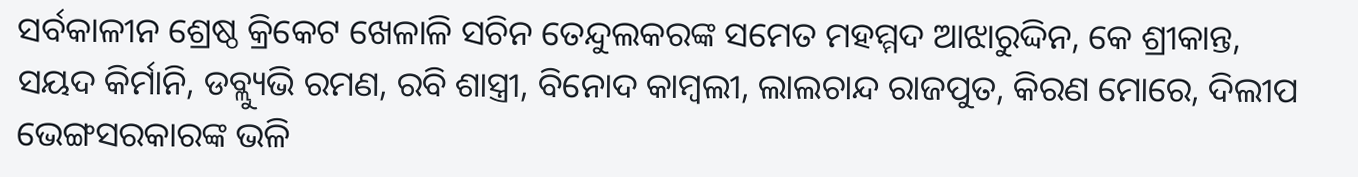ସର୍ବକାଳୀନ ଶ୍ରେଷ୍ଠ କ୍ରିକେଟ ଖେଳାଳି ସଚିନ ତେନ୍ଦୁଲକରଙ୍କ ସମେତ ମହମ୍ମଦ ଆଝାରୁଦ୍ଦିନ, କେ ଶ୍ରୀକାନ୍ତ, ସୟଦ କିର୍ମାନି, ଡବ୍ଲ୍ୟୁଭି ରମଣ, ରବି ଶାସ୍ତ୍ରୀ, ବିନୋଦ କାମ୍ବଲୀ, ଲାଲଚାନ୍ଦ ରାଜପୁତ, କିରଣ ମୋରେ, ଦିଲୀପ ଭେଙ୍ଗସରକାରଙ୍କ ଭଳି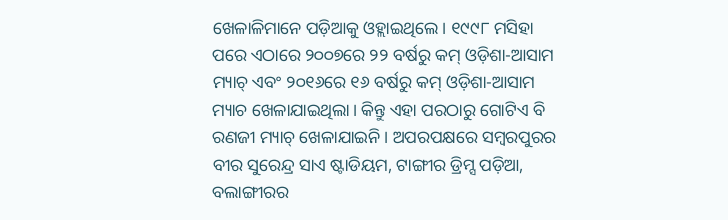ଖେଳାଳିମାନେ ପଡ଼ିଆକୁ ଓହ୍ଲାଇଥିଲେ। ୧୯୯୮ ମସିହା ପରେ ଏଠାରେ ୨୦୦୭ରେ ୨୨ ବର୍ଷରୁ କମ୍ ଓଡ଼ିଶା-ଆସାମ ମ୍ୟାଚ୍ ଏବଂ ୨୦୧୬ରେ ୧୬ ବର୍ଷରୁ କମ୍ ଓଡ଼ିଶା-ଆସାମ ମ୍ୟାଚ ଖେଳାଯାଇଥିଲା। କିନ୍ତୁ ଏହା ପରଠାରୁ ଗୋଟିଏ ବି ରଣଜୀ ମ୍ୟାଚ୍ ଖେଳାଯାଇନି। ଅପରପକ୍ଷରେ ସମ୍ବରପୁରର ବୀର ସୁରେନ୍ଦ୍ର ସାଏ ଷ୍ଟାଡିୟମ, ଟାଙ୍ଗୀର ଡ୍ରିମ୍ସ ପଡ଼ିଆ, ବଲାଙ୍ଗୀରର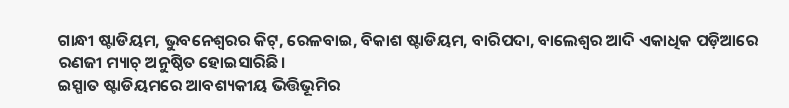ଗାନ୍ଧୀ ଷ୍ଟାଡିୟମ, ଭୁବନେଶ୍ବରର କିଟ୍, ରେଳବାଇ, ବିକାଶ ଷ୍ଟାଡିୟମ, ବାରିପଦା, ବାଲେଶ୍ବର ଆଦି ଏକାଧିକ ପଡ଼ିଆରେ ରଣଜୀ ମ୍ୟାଚ୍ ଅନୁଷ୍ଠିତ ହୋଇସାରିଛି।
ଇସ୍ପାତ ଷ୍ଟାଡିୟମରେ ଆବଶ୍ୟକୀୟ ଭିତ୍ତିଭୂମିର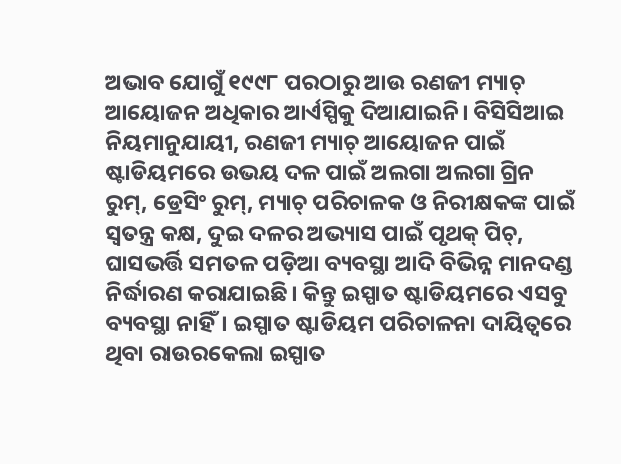ଅଭାବ ଯୋଗୁଁ ୧୯୯୮ ପରଠାରୁ ଆଉ ରଣଜୀ ମ୍ୟାଚ୍ ଆୟୋଜନ ଅଧିକାର ଆର୍ଏସ୍ପିକୁ ଦିଆଯାଇନି। ବିସିସିଆଇ ନିୟମାନୁଯାୟୀ, ରଣଜୀ ମ୍ୟାଚ୍ ଆୟୋଜନ ପାଇଁ ଷ୍ଟାଡିୟମରେ ଉଭୟ ଦଳ ପାଇଁ ଅଲଗା ଅଲଗା ଗ୍ରିନ ରୁମ୍, ଡ୍ରେସିଂ ରୁମ୍, ମ୍ୟାଚ୍ ପରିଚାଳକ ଓ ନିରୀକ୍ଷକଙ୍କ ପାଇଁ ସ୍ବତନ୍ତ୍ର କକ୍ଷ, ଦୁଇ ଦଳର ଅଭ୍ୟାସ ପାଇଁ ପୃଥକ୍ ପିଚ୍, ଘାସଭର୍ତ୍ତି ସମତଳ ପଡ଼ିଆ ବ୍ୟବସ୍ଥା ଆଦି ବିଭିନ୍ନ ମାନଦଣ୍ଡ ନିର୍ଦ୍ଧାରଣ କରାଯାଇଛି। କିନ୍ତୁ ଇସ୍ପାତ ଷ୍ଟାଡିୟମରେ ଏସବୁ ବ୍ୟବସ୍ଥା ନାହିଁ। ଇସ୍ପାତ ଷ୍ଟାଡିୟମ ପରିଚାଳନା ଦାୟିତ୍ବରେ ଥିବା ରାଉରକେଲା ଇସ୍ପାତ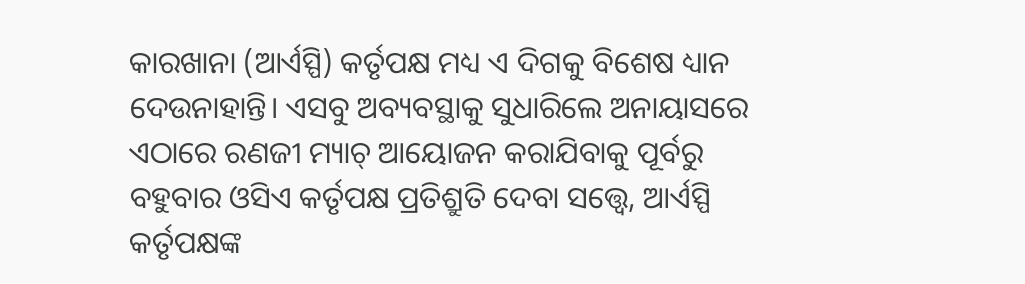କାରଖାନା (ଆର୍ଏସ୍ପି) କର୍ତୃପକ୍ଷ ମଧ୍ୟ ଏ ଦିଗକୁ ବିଶେଷ ଧ୍ୟାନ ଦେଉନାହାନ୍ତି। ଏସବୁ ଅବ୍ୟବସ୍ଥାକୁ ସୁଧାରିଲେ ଅନାୟାସରେ ଏଠାରେ ରଣଜୀ ମ୍ୟାଚ୍ ଆୟୋଜନ କରାଯିବାକୁ ପୂର୍ବରୁ ବହୁବାର ଓସିଏ କର୍ତୃପକ୍ଷ ପ୍ରତିଶ୍ରୁତି ଦେବା ସତ୍ତ୍ବେ, ଆର୍ଏସ୍ପି କର୍ତୃପକ୍ଷଙ୍କ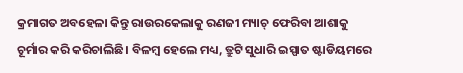କ୍ରମାଗତ ଅବହେଳା କିନ୍ତୁ ରାଉରକେଲାକୁ ରଣଜୀ ମ୍ୟାଚ୍ ଫେରିବା ଆଶାକୁ ଚୂର୍ମାର କରି କରିଚାଲିଛି। ବିଳମ୍ବ ହେଲେ ମଧ୍ୟ, ତ୍ରୁଟି ସୁଧାରି ଇସ୍ପାତ ଷ୍ଟାଡିୟମରେ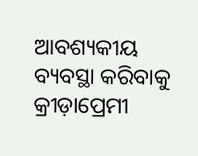ଆବଶ୍ୟକୀୟ ବ୍ୟବସ୍ଥା କରିବାକୁ କ୍ରୀଡ଼ାପ୍ରେମୀ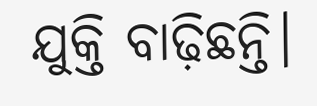ଯୁକ୍ତି ବାଢ଼ିଛନ୍ତି।